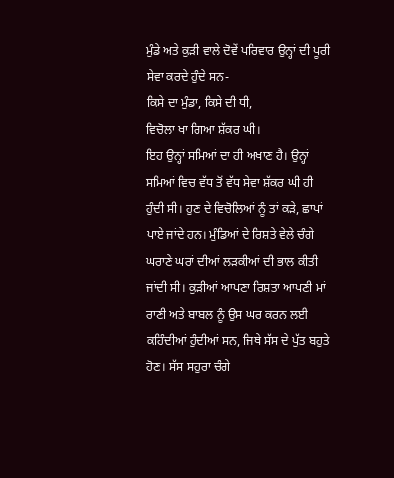ਮੁੰਡੇ ਅਤੇ ਕੁੜੀ ਵਾਲੇ ਦੋਵੇਂ ਪਰਿਵਾਰ ਉਨ੍ਹਾਂ ਦੀ ਪੂਰੀ ਸੇਵਾ ਕਰਦੇ ਹੁੰਦੇ ਸਨ-
ਕਿਸੇ ਦਾ ਮੁੰਡਾ, ਕਿਸੇ ਦੀ ਧੀ,
ਵਿਚੋਲਾ ਖਾ ਗਿਆ ਸ਼ੱਕਰ ਘੀ।
ਇਹ ਉਨ੍ਹਾਂ ਸਮਿਆਂ ਦਾ ਹੀ ਅਖਾਣ ਹੈ। ਉਨ੍ਹਾਂ ਸਮਿਆਂ ਵਿਚ ਵੱਧ ਤੋਂ ਵੱਧ ਸੇਵਾ ਸ਼ੱਕਰ ਘੀ ਹੀ ਹੁੰਦੀ ਸੀ। ਹੁਣ ਦੇ ਵਿਚੋਲਿਆਂ ਨੂੰ ਤਾਂ ਕੜੇ, ਛਾਪਾਂ ਪਾਏ ਜਾਂਦੇ ਹਨ। ਮੁੰਡਿਆਂ ਦੇ ਰਿਸ਼ਤੇ ਵੇਲੇ ਚੰਗੇ ਘਰਾਣੇ ਘਰਾਂ ਦੀਆਂ ਲੜਕੀਆਂ ਦੀ ਭਾਲ ਕੀਤੀ ਜਾਂਦੀ ਸੀ। ਕੁੜੀਆਂ ਆਪਣਾ ਰਿਸ਼ਤਾ ਆਪਣੀ ਮਾਂ ਰਾਣੀ ਅਤੇ ਬਾਬਲ ਨੂੰ ਉਸ ਘਰ ਕਰਨ ਲਈ ਕਹਿੰਦੀਆਂ ਹੁੰਦੀਆਂ ਸਨ, ਜਿਥੇ ਸੱਸ ਦੇ ਪੁੱਤ ਬਹੁਤੇ ਹੋਣ। ਸੱਸ ਸਹੁਰਾ ਚੰਗੇ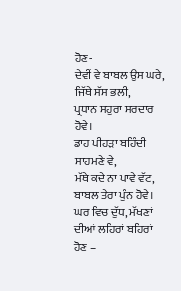ਹੋਣ-
ਦੇਵੀਂ ਵੇ ਬਾਬਲ ਉਸ ਘਰੇ,
ਜਿੱਥੇ ਸੱਸ ਭਲੀ,
ਪ੍ਰਧਾਨ ਸਹੁਰਾ ਸਰਦਾਰ ਹੋਵੇ।
ਡਾਹ ਪੀਹੜਾ ਬਹਿੰਦੀ ਸਾਹਮਣੇ ਵੇ,
ਮੱਥੇ ਕਦੇ ਨਾ ਪਾਵੇ ਵੱਟ,
ਬਾਬਲ ਤੇਰਾ ਪੁੰਨ ਹੋਵੇ।
ਘਰ ਵਿਚ ਦੁੱਧ, ਮੱਖਣਾਂ ਦੀਆਂ ਲਹਿਰਾਂ ਬਹਿਰਾਂ ਹੋਣ –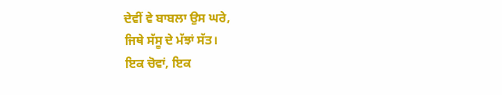ਦੇਵੀਂ ਵੇ ਬਾਬਲਾ ਉਸ ਘਰੇ,
ਜਿਥੇ ਸੱਸੂ ਦੇ ਮੱਝਾਂ ਸੱਤ।
ਇਕ ਚੋਵਾਂ, ਇਕ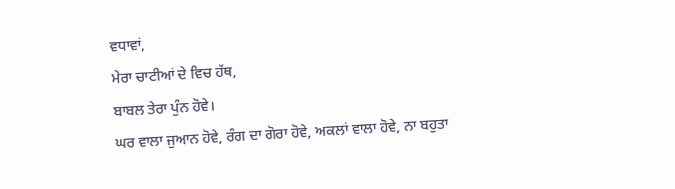ਵਧਾਵਾਂ,
ਮੇਰਾ ਚਾਟੀਆਂ ਦੇ ਵਿਚ ਹੱਥ,
ਬਾਬਲ ਤੇਰਾ ਪੁੰਨ ਹੋਵੇ।
ਘਰ ਵਾਲਾ ਜੁਆਨ ਹੋਵੇ, ਰੰਗ ਦਾ ਗੋਰਾ ਹੋਵੇ, ਅਕਲਾਂ ਵਾਲਾ ਹੋਵੇ, ਨਾ ਬਹੁਤਾ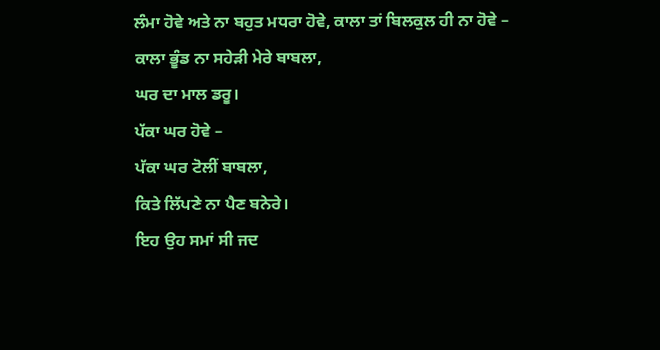ਲੰਮਾ ਹੋਵੇ ਅਤੇ ਨਾ ਬਹੁਤ ਮਧਰਾ ਹੋਵੇ, ਕਾਲਾ ਤਾਂ ਬਿਲਕੁਲ ਹੀ ਨਾ ਹੋਵੇ –
ਕਾਲਾ ਭੂੰਡ ਨਾ ਸਹੇੜੀ ਮੇਰੇ ਬਾਬਲਾ,
ਘਰ ਦਾ ਮਾਲ ਡਰੂ।
ਪੱਕਾ ਘਰ ਹੋਵੇ –
ਪੱਕਾ ਘਰ ਟੋਲੀਂ ਬਾਬਲਾ,
ਕਿਤੇ ਲਿੱਪਣੇ ਨਾ ਪੈਣ ਬਨੇਰੇ।
ਇਹ ਉਹ ਸਮਾਂ ਸੀ ਜਦ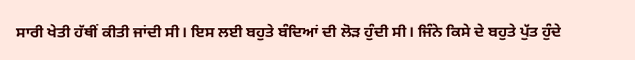ਸਾਰੀ ਖੇਤੀ ਹੱਥੀਂ ਕੀਤੀ ਜਾਂਦੀ ਸੀ। ਇਸ ਲਈ ਬਹੁਤੇ ਬੰਦਿਆਂ ਦੀ ਲੋੜ ਹੁੰਦੀ ਸੀ। ਜਿੰਨੇ ਕਿਸੇ ਦੇ ਬਹੁਤੇ ਪੁੱਤ ਹੁੰਦੇ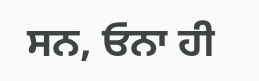ਸਨ, ਓਨਾ ਹੀ